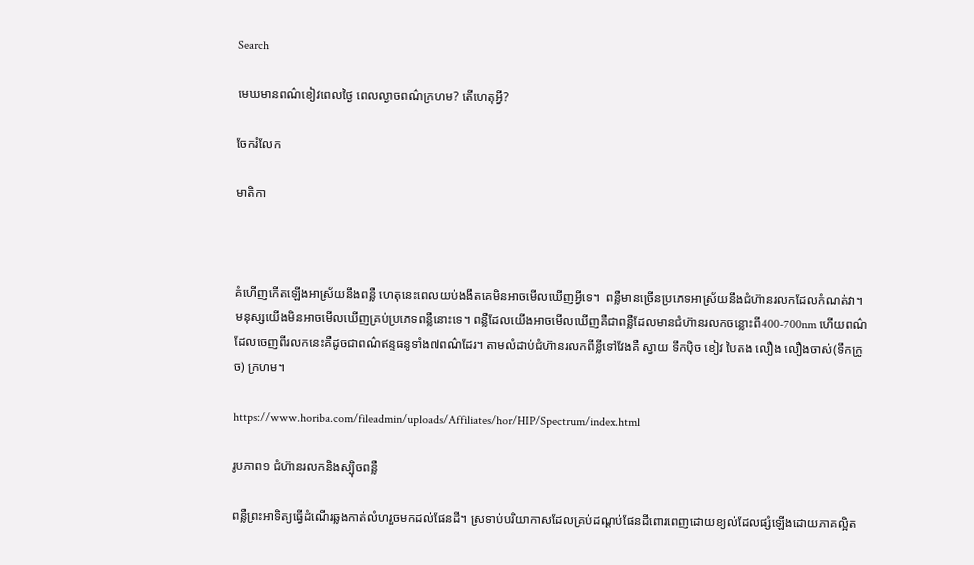Search

មេឃមានពណ៌ខៀវពេលថ្ងៃ ពេលល្ងាចពណ៌ក្រហម? តើហេតុអ្វី?

ចែករំលែក

មាតិកា



គំហើញកើតឡើងអាស្រ័យនឹងពន្លឺ ហេតុនេះពេលយប់ងងឹតគេមិនអាចមើលឃើញអ្វីទេ។  ពន្លឺមានច្រើនប្រភេទអាស្រ័យនឹងជំហ៊ានរលកដែលកំណត់វា។ មនុស្សយើងមិនអាចមើលឃើញគ្រប់ប្រភេទពន្លឺនោះទេ។ ពន្លឺដែលយើងអាចមើលឃើញគឺជាពន្លឺដែលមានជំហ៊ានរលកចន្លោះពី400-700nm ហើយពណ៌ដែលចេញពីរលកនេះគឺដូចជាពណ៌ឥន្ទធនូទាំង៧ពណ៌ដែរ។ តាមលំដាប់ជំហ៊ានរលកពីខ្លីទៅវែងគឺ ស្វាយ ទឹកប៉ិច ខៀវ បៃតង លឿង លឿងចាស់(ទឹកក្រូច) ក្រហម។

https://www.horiba.com/fileadmin/uploads/Affiliates/hor/HIP/Spectrum/index.html

រូបភាព១ ជំហ៊ានរលកនិងស្ប៉ិចពន្លឺ

ពន្លឺព្រះអាទិត្យធ្វើដំណើរឆ្លងកាត់លំហរួចមកដល់ផែនដី។ ស្រទាប់បរិយាកាសដែលគ្រប់ដណ្តប់ផែនដីពោរពេញដោយខ្យល់ដែលផ្សំឡើងដោយភាគល្អិត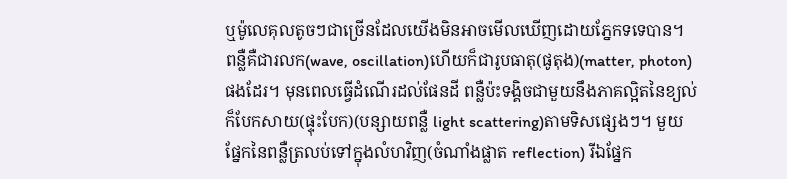ឬម៉ូលេគុលតូចៗជាច្រើនដែលយើងមិនអាចមើលឃើញដោយភ្នែកទទេបាន។  ពន្លឺគឺជារលក(wave, oscillation)ហើយក៏ជារូបធាតុ(ផូតុង)(matter, photon)ផងដែរ។ មុនពេលធ្វើដំណើរដល់ផែនដី ពន្លឺប៉ះទង្គិចជាមួយនឹងភាគល្អិតនៃខ្យល់ក៏បែកសាយ(ផ្ទុះបែក)(បន្សាយពន្លឺ light scattering)តាមទិសផ្សេងៗ។ មួយផ្នែកនៃពន្លឺត្រលប់ទៅក្នុងលំហវិញ(ចំណាំងផ្លាត reflection) រីឯផ្នែក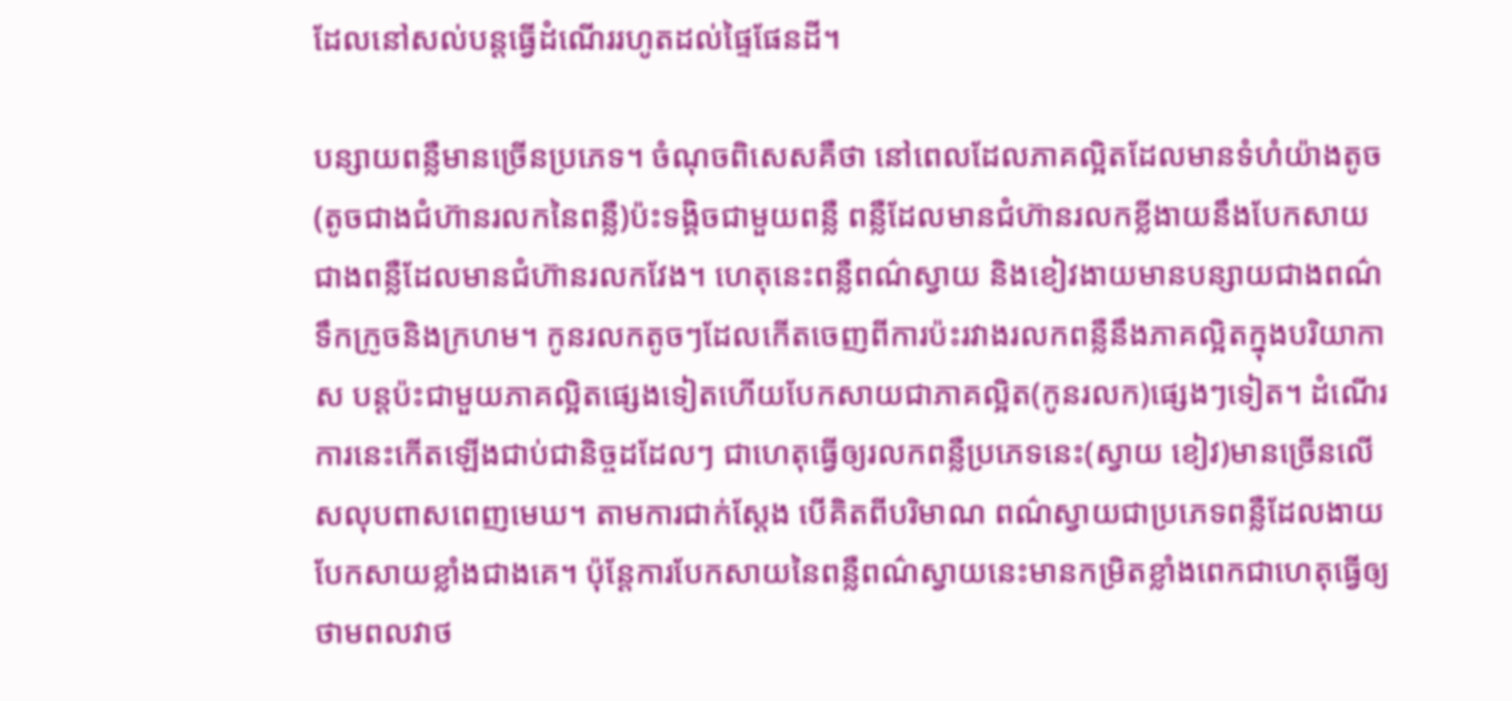ដែលនៅសល់បន្តធ្វើដំណើររហូតដល់ផ្ទៃផែនដី។

បន្សាយពន្លឺមានច្រើនប្រភេទ។ ចំណុចពិសេសគឺថា នៅពេលដែលភាគល្អិតដែលមានទំហំយ៉ាងតូច(តូចជាងជំហ៊ានរលកនៃពន្លឺ)ប៉ះទង្គិចជាមួយពន្លឺ ពន្លឺដែលមានជំហ៊ានរលកខ្លីងាយនឹងបែកសាយជាងពន្លឺដែលមានជំហ៊ានរលកវែង។ ហេតុនេះពន្លឺពណ៌ស្វាយ និងខៀវងាយមានបន្សាយជាងពណ៌ទឹកក្រូចនិងក្រហម។ កូនរលកតូចៗដែលកើតចេញពីការប៉ះរវាងរលកពន្លឺនឹងភាគល្អិតក្នុងបរិយាកាស បន្តប៉ះជាមួយភាគល្អិតផ្សេងទៀតហើយបែកសាយជាភាគល្អិត(កូនរលក)ផ្សេងៗទៀត។ ដំណើរការនេះកើតឡើងជាប់ជានិច្ចដដែលៗ ជាហេតុធ្វើឲ្យរលកពន្លឺប្រភេទនេះ(ស្វាយ ខៀវ)មានច្រើនលើសលុបពាសពេញមេឃ។ តាមការជាក់ស្តែង បើគិតពីបរិមាណ ពណ៌ស្វាយជាប្រភេទពន្លឺដែលងាយបែកសាយខ្លាំងជាងគេ។ ប៉ុន្តែការបែកសាយនៃពន្លឺពណ៌ស្វាយនេះមានកម្រិតខ្លាំងពេកជាហេតុធ្វើឲ្យថាមពលវាថ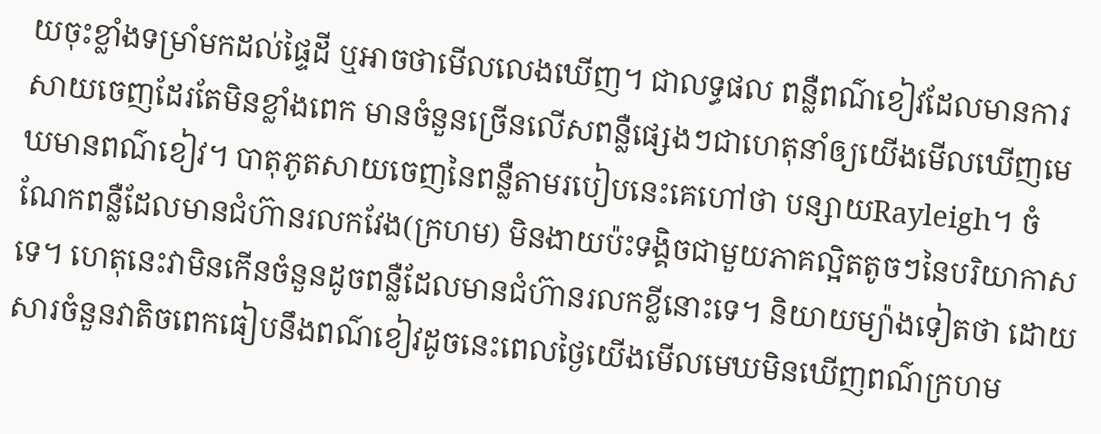យចុះខ្លាំងទម្រាំមកដល់ផ្ទៃដី ឬអាចថាមើលលេងឃើញ។ ជាលទ្ធផល ពន្លឺពណ៌ខៀវដែលមានការសាយចេញដែរតែមិនខ្លាំងពេក មានចំនួនច្រើនលើសពន្លឺផ្សេងៗជាហេតុនាំឲ្យយើងមើលឃើញមេឃមានពណ៌ខៀវ។ បាតុភូតសាយចេញនៃពន្លឺតាមរបៀបនេះគេហៅថា បន្សាយRayleigh។ ចំណែកពន្លឺដែលមានជំហ៊ានរលកវែង(ក្រហម) មិនងាយប៉ះទង្គិចជាមួយភាគល្អិតតូចៗនៃបរិយាកាសទេ។ ហេតុនេះវាមិនកើនចំនួនដូចពន្លឺដែលមានជំហ៊ានរលកខ្លីនោះទេ។ និយាយម្យ៉ាងទៀតថា ដោយសារចំនួនវាតិចពេកធៀបនឹងពណ៌ខៀវដូចនេះពេលថ្ងៃយើងមើលមេឃមិនឃើញពណ៌ក្រហម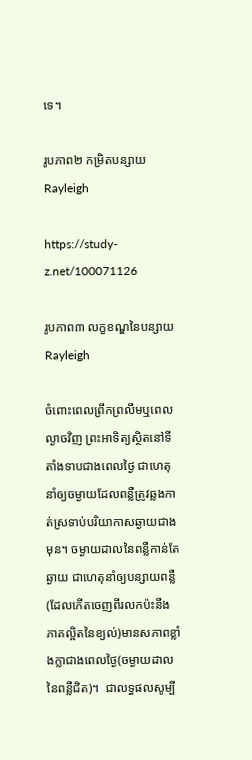ទេ។

រូបភាព២ កម្រិតបន្សាយRayleigh

https://study-z.net/100071126

រូបភាព៣ លក្ខខណ្ឌនៃបន្សាយRayleigh

ចំពោះពេលព្រឹកព្រលឹមឬពេលល្ងាចវិញ ព្រះអាទិត្យស្ថិតនៅទីតាំងទាបជាងពេលថ្ងៃ ជាហេតុនាំឲ្យចម្ងាយដែលពន្លឺត្រូវឆ្លងកាត់ស្រទាប់បរិយាកាសឆ្ងាយជាងមុន។ ចម្ងាយដាលនៃពន្លឺកាន់តែឆ្ងាយ ជាហេតុនាំឲ្យបន្សាយពន្លឺ (ដែលកើតចេញពីរលកប៉ះនឹងភាគល្អិតនៃខ្យល់)មានសភាពខ្លាំងក្លាជាងពេលថ្ងៃ(ចម្ងាយដាលនៃពន្លឺជិត)។  ជាលទ្ធផលសូម្បី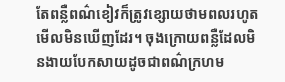តែពន្លឺពណ៌ខៀវក៏ត្រូវខ្សោយថាមពលរហូតមើលមិនឃើញដែរ។ ចុងក្រោយពន្លឺដែលមិនងាយបែកសាយដូចជាពណ៌ក្រហម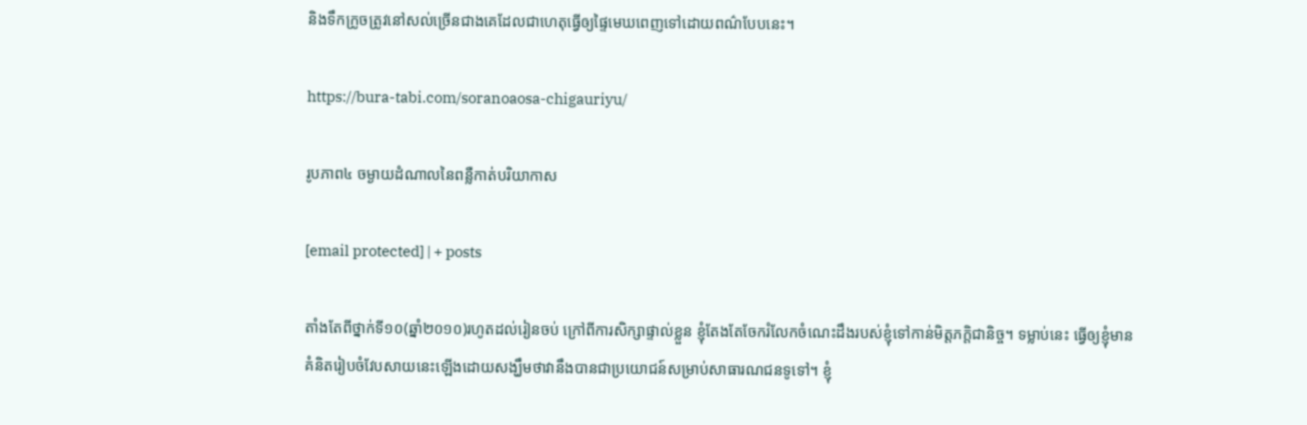និងទឹកក្រូចត្រូវនៅសល់ច្រើនជាងគេដែលជាហេតុធ្វើឲ្យផ្ទៃមេឃពេញទៅដោយពណ៌បែបនេះ។

https://bura-tabi.com/soranoaosa-chigauriyu/

រូបភាព៤ ចម្ងាយដំណាលនៃពន្លឺកាត់បរិយាកាស

[email protected] | + posts

តាំងតែពីថ្នាក់ទី១០(ឆ្នាំ២០១០)រហូតដល់រៀនចប់ ក្រៅពីការសិក្សាផ្ទាល់ខ្លួន ខ្ញុំតែងតែចែករំលែកចំណេះដឹងរបស់ខ្ញុំទៅកាន់មិត្តភក្តិជានិច្ច។ ទម្លាប់នេះ ធ្វើឲ្យខ្ញុំមានគំនិតរៀបចំវែបសាយនេះឡើងដោយសង្ឃឹមថាវានឹងបានជាប្រយោជន៍សម្រាប់សាធារណជនទូទៅ។ ខ្ញុំ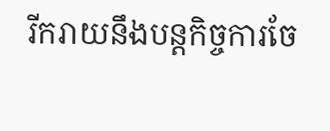រីករាយនឹងបន្តកិច្ចការចែ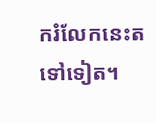ករំលែកនេះតទៅទៀត។